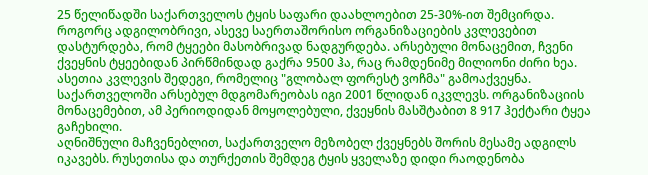25 წელიწადში საქართველოს ტყის საფარი დაახლოებით 25-30%-ით შემცირდა. როგორც ადგილობრივი, ასევე საერთაშორისო ორგანიზაციების კვლევებით დასტურდება, რომ ტყეები მასობრივად ნადგურდება. არსებული მონაცემით, ჩვენი ქვეყნის ტყეებიდან პირწმინდად გაქრა 9500 ჰა, რაც რამდენიმე მილიონი ძირი ხეა.
ასეთია კვლევის შედეგი, რომელიც "გლობალ ფორესტ ვოჩმა" გამოაქვეყნა. საქართველოში არსებულ მდგომარეობას იგი 2001 წლიდან იკვლევს. ორგანიზაციის მონაცემებით, ამ პერიოდიდან მოყოლებული, ქვეყნის მასშტაბით 8 917 ჰექტარი ტყეა გაჩეხილი.
აღნიშნული მაჩვენებლით, საქართველო მეზობელ ქვეყნებს შორის მესამე ადგილს იკავებს. რუსეთისა და თურქეთის შემდეგ ტყის ყველაზე დიდი რაოდენობა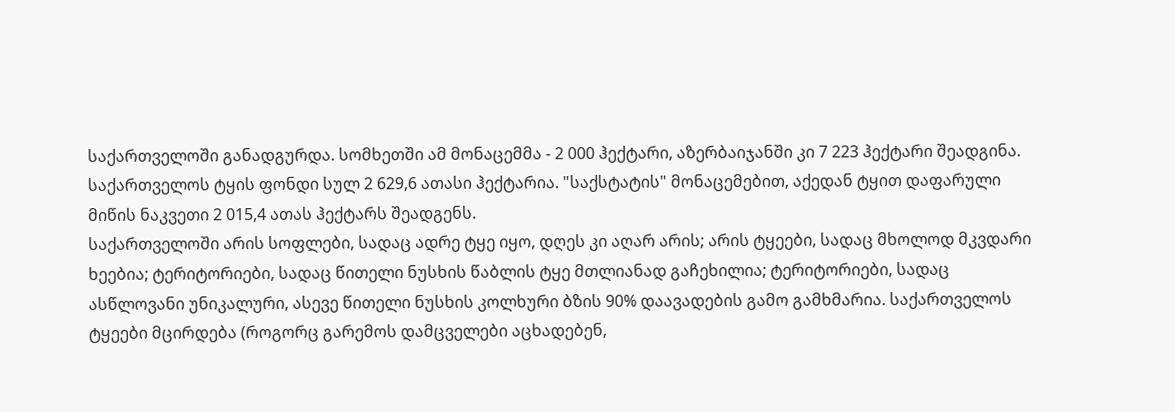საქართველოში განადგურდა. სომხეთში ამ მონაცემმა - 2 000 ჰექტარი, აზერბაიჯანში კი 7 223 ჰექტარი შეადგინა.
საქართველოს ტყის ფონდი სულ 2 629,6 ათასი ჰექტარია. "საქსტატის" მონაცემებით, აქედან ტყით დაფარული მიწის ნაკვეთი 2 015,4 ათას ჰექტარს შეადგენს.
საქართველოში არის სოფლები, სადაც ადრე ტყე იყო, დღეს კი აღარ არის; არის ტყეები, სადაც მხოლოდ მკვდარი ხეებია; ტერიტორიები, სადაც წითელი ნუსხის წაბლის ტყე მთლიანად გაჩეხილია; ტერიტორიები, სადაც ასწლოვანი უნიკალური, ასევე წითელი ნუსხის კოლხური ბზის 90% დაავადების გამო გამხმარია. საქართველოს ტყეები მცირდება (როგორც გარემოს დამცველები აცხადებენ,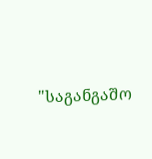"საგანგაშო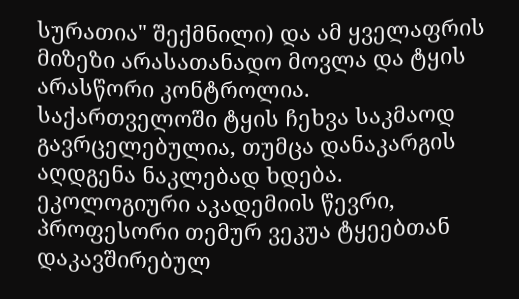სურათია" შექმნილი) და ამ ყველაფრის მიზეზი არასათანადო მოვლა და ტყის არასწორი კონტროლია.
საქართველოში ტყის ჩეხვა საკმაოდ გავრცელებულია, თუმცა დანაკარგის აღდგენა ნაკლებად ხდება. ეკოლოგიური აკადემიის წევრი, პროფესორი თემურ ვეკუა ტყეებთან დაკავშირებულ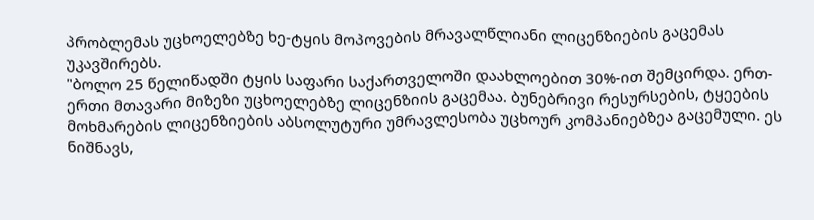პრობლემას უცხოელებზე ხე-ტყის მოპოვების მრავალწლიანი ლიცენზიების გაცემას უკავშირებს.
"ბოლო 25 წელიწადში ტყის საფარი საქართველოში დაახლოებით 30%-ით შემცირდა. ერთ-ერთი მთავარი მიზეზი უცხოელებზე ლიცენზიის გაცემაა. ბუნებრივი რესურსების, ტყეების მოხმარების ლიცენზიების აბსოლუტური უმრავლესობა უცხოურ კომპანიებზეა გაცემული. ეს ნიშნავს,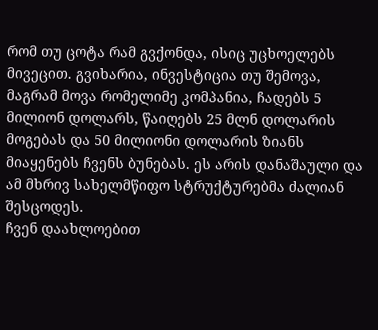რომ თუ ცოტა რამ გვქონდა, ისიც უცხოელებს მივეცით. გვიხარია, ინვესტიცია თუ შემოვა, მაგრამ მოვა რომელიმე კომპანია, ჩადებს 5 მილიონ დოლარს, წაიღებს 25 მლნ დოლარის მოგებას და 50 მილიონი დოლარის ზიანს მიაყენებს ჩვენს ბუნებას. ეს არის დანაშაული და ამ მხრივ სახელმწიფო სტრუქტურებმა ძალიან შესცოდეს.
ჩვენ დაახლოებით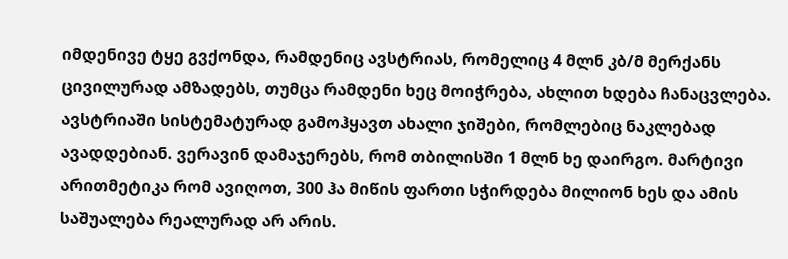იმდენივე ტყე გვქონდა, რამდენიც ავსტრიას, რომელიც 4 მლნ კბ/მ მერქანს ცივილურად ამზადებს, თუმცა რამდენი ხეც მოიჭრება, ახლით ხდება ჩანაცვლება. ავსტრიაში სისტემატურად გამოჰყავთ ახალი ჯიშები, რომლებიც ნაკლებად ავადდებიან. ვერავინ დამაჯერებს, რომ თბილისში 1 მლნ ხე დაირგო. მარტივი არითმეტიკა რომ ავიღოთ, 300 ჰა მიწის ფართი სჭირდება მილიონ ხეს და ამის საშუალება რეალურად არ არის.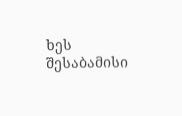ხეს შესაბამისი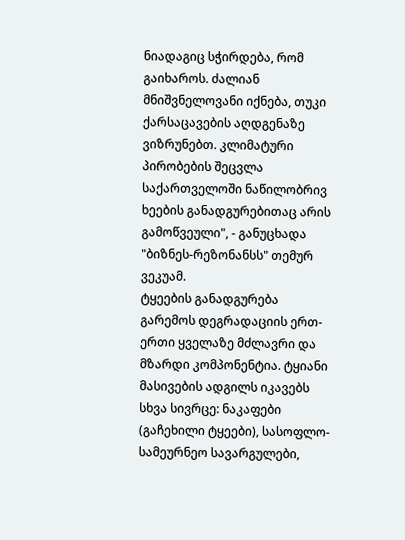ნიადაგიც სჭირდება, რომ გაიხაროს. ძალიან მნიშვნელოვანი იქნება, თუკი ქარსაცავების აღდგენაზე ვიზრუნებთ. კლიმატური პირობების შეცვლა საქართველოში ნაწილობრივ ხეების განადგურებითაც არის გამოწვეული", - განუცხადა "ბიზნეს-რეზონანსს" თემურ ვეკუამ.
ტყეების განადგურება გარემოს დეგრადაციის ერთ-ერთი ყველაზე მძლავრი და მზარდი კომპონენტია. ტყიანი მასივების ადგილს იკავებს სხვა სივრცე: ნაკაფები (გაჩეხილი ტყეები), სასოფლო-სამეურნეო სავარგულები,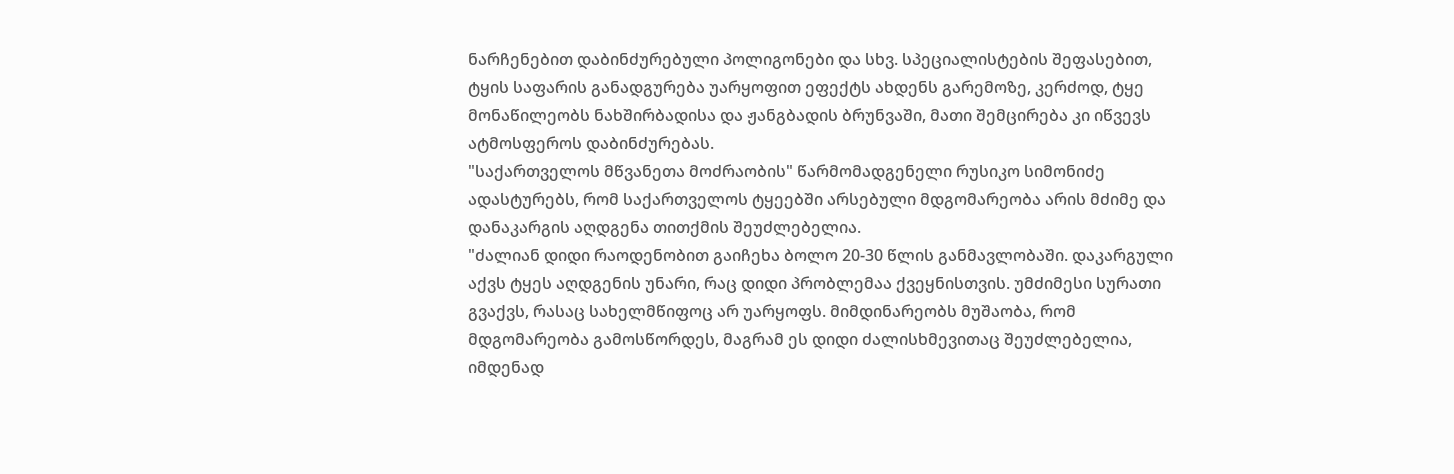ნარჩენებით დაბინძურებული პოლიგონები და სხვ. სპეციალისტების შეფასებით, ტყის საფარის განადგურება უარყოფით ეფექტს ახდენს გარემოზე, კერძოდ, ტყე მონაწილეობს ნახშირბადისა და ჟანგბადის ბრუნვაში, მათი შემცირება კი იწვევს ატმოსფეროს დაბინძურებას.
"საქართველოს მწვანეთა მოძრაობის" წარმომადგენელი რუსიკო სიმონიძე ადასტურებს, რომ საქართველოს ტყეებში არსებული მდგომარეობა არის მძიმე და დანაკარგის აღდგენა თითქმის შეუძლებელია.
"ძალიან დიდი რაოდენობით გაიჩეხა ბოლო 20-30 წლის განმავლობაში. დაკარგული აქვს ტყეს აღდგენის უნარი, რაც დიდი პრობლემაა ქვეყნისთვის. უმძიმესი სურათი გვაქვს, რასაც სახელმწიფოც არ უარყოფს. მიმდინარეობს მუშაობა, რომ მდგომარეობა გამოსწორდეს, მაგრამ ეს დიდი ძალისხმევითაც შეუძლებელია, იმდენად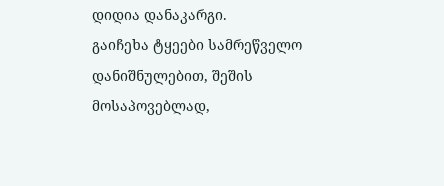დიდია დანაკარგი.
გაიჩეხა ტყეები სამრეწველო დანიშნულებით, შეშის მოსაპოვებლად,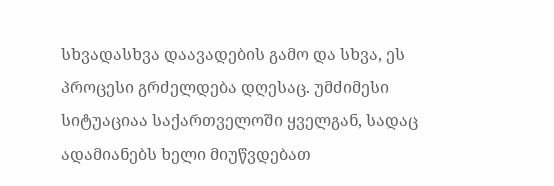სხვადასხვა დაავადების გამო და სხვა, ეს პროცესი გრძელდება დღესაც. უმძიმესი სიტუაციაა საქართველოში ყველგან, სადაც ადამიანებს ხელი მიუწვდებათ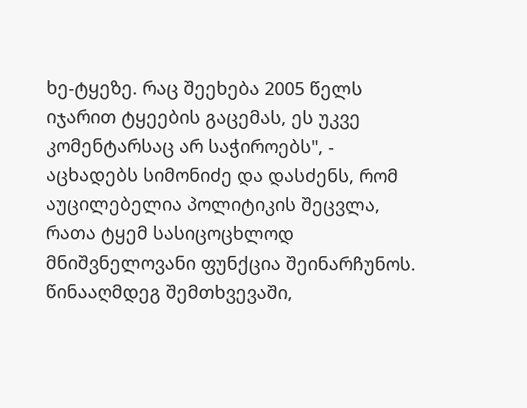ხე-ტყეზე. რაც შეეხება 2005 წელს იჯარით ტყეების გაცემას, ეს უკვე კომენტარსაც არ საჭიროებს", - აცხადებს სიმონიძე და დასძენს, რომ აუცილებელია პოლიტიკის შეცვლა, რათა ტყემ სასიცოცხლოდ მნიშვნელოვანი ფუნქცია შეინარჩუნოს. წინააღმდეგ შემთხვევაში,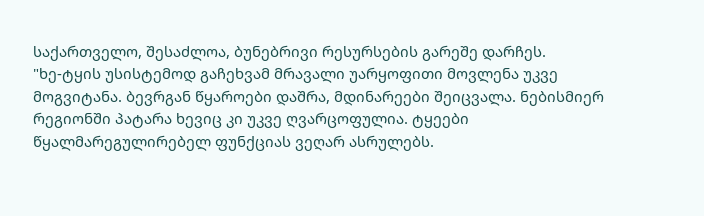საქართველო, შესაძლოა, ბუნებრივი რესურსების გარეშე დარჩეს.
"ხე-ტყის უსისტემოდ გაჩეხვამ მრავალი უარყოფითი მოვლენა უკვე მოგვიტანა. ბევრგან წყაროები დაშრა, მდინარეები შეიცვალა. ნებისმიერ რეგიონში პატარა ხევიც კი უკვე ღვარცოფულია. ტყეები წყალმარეგულირებელ ფუნქციას ვეღარ ასრულებს.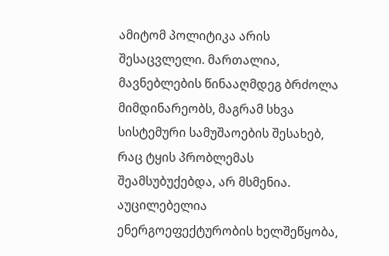ამიტომ პოლიტიკა არის შესაცვლელი. მართალია, მავნებლების წინააღმდეგ ბრძოლა მიმდინარეობს, მაგრამ სხვა სისტემური სამუშაოების შესახებ, რაც ტყის პრობლემას შეამსუბუქებდა, არ მსმენია. აუცილებელია ენერგოეფექტურობის ხელშეწყობა,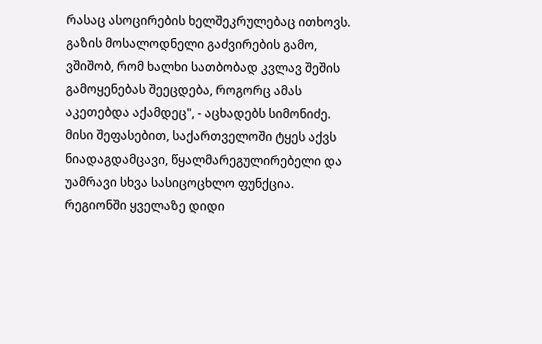რასაც ასოცირების ხელშეკრულებაც ითხოვს. გაზის მოსალოდნელი გაძვირების გამო, ვშიშობ, რომ ხალხი სათბობად კვლავ შეშის გამოყენებას შეეცდება, როგორც ამას აკეთებდა აქამდეც", - აცხადებს სიმონიძე.
მისი შეფასებით, საქართველოში ტყეს აქვს ნიადაგდამცავი, წყალმარეგულირებელი და უამრავი სხვა სასიცოცხლო ფუნქცია. რეგიონში ყველაზე დიდი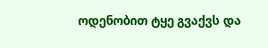ოდენობით ტყე გვაქვს და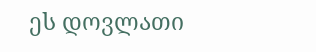ეს დოვლათი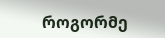როგორმე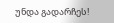უნდა გადარჩეს!